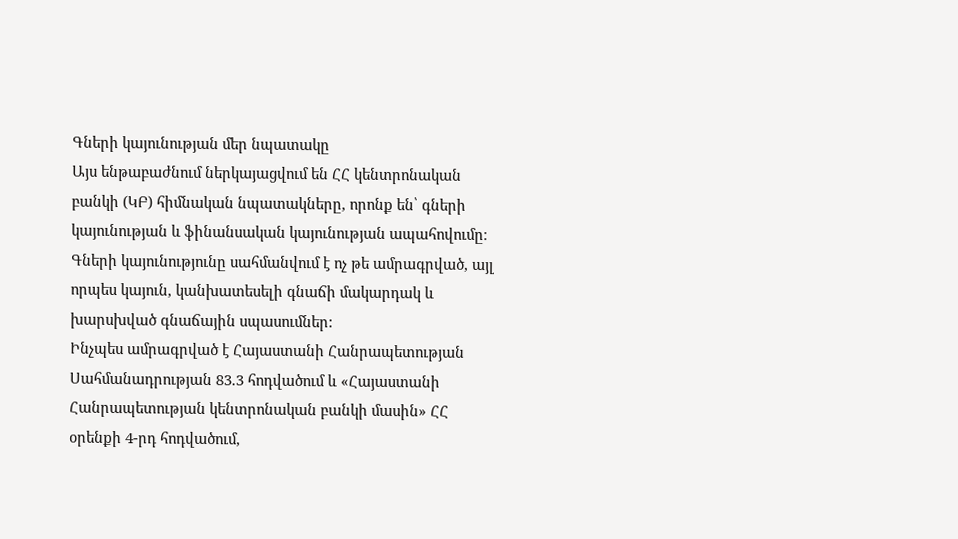Գների կայունության մեր նպատակը
Այս ենթաբաժնում ներկայացվում են ՀՀ կենտրոնական բանկի (ԿԲ) հիմնական նպատակները, որոնք են՝ գների կայունության և ֆինանսական կայունության ապահովումը։ Գների կայունությունը սահմանվում է ոչ թե ամրագրված, այլ որպես կայուն, կանխատեսելի գնաճի մակարդակ և խարսխված գնաճային սպասումներ:
Ինչպես ամրագրված է Հայաստանի Հանրապետության Սահմանադրության 83.3 հոդվածում և «Հայաստանի Հանրապետության կենտրոնական բանկի մասին» ՀՀ օրենքի 4-րդ հոդվածում,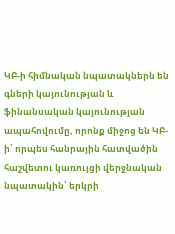ԿԲ-ի հիմնական նպատակներն են գների կայունության և ֆինանսական կայունության ապահովումը, որոնք միջոց են ԿԲ-ի՝ որպես հանրային հատվածին հաշվետու կառույցի վերջնական նպատակին՝ երկրի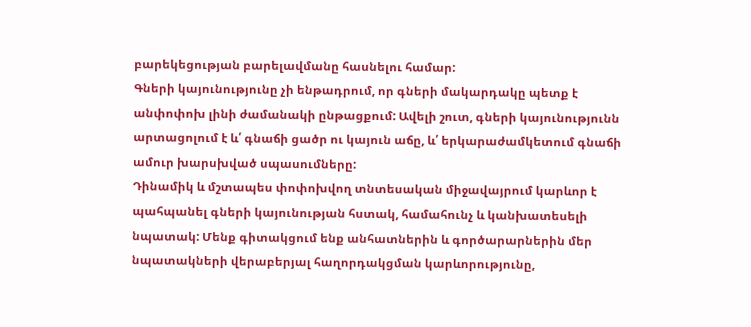բարեկեցության բարելավմանը հասնելու համար:
Գների կայունությունը չի ենթադրում, որ գների մակարդակը պետք է անփոփոխ լինի ժամանակի ընթացքում: Ավելի շուտ, գների կայունությունն արտացոլում է և՛ գնաճի ցածր ու կայուն աճը, և՛ երկարաժամկետում գնաճի ամուր խարսխված սպասումները:
Դինամիկ և մշտապես փոփոխվող տնտեսական միջավայրում կարևոր է պահպանել գների կայունության հստակ, համահունչ և կանխատեսելի նպատակ: Մենք գիտակցում ենք անհատներին և գործարարներին մեր նպատակների վերաբերյալ հաղորդակցման կարևորությունը,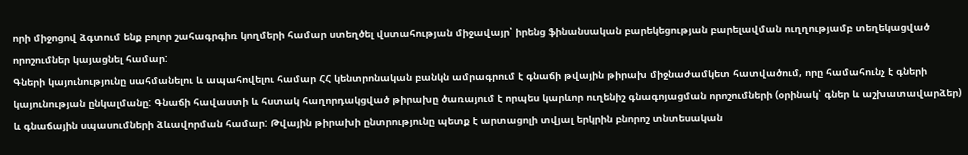որի միջոցով ձգտում ենք բոլոր շահագրգիռ կողմերի համար ստեղծել վստահության միջավայր՝ իրենց ֆինանսական բարեկեցության բարելավման ուղղությամբ տեղեկացված որոշումներ կայացնել համար:
Գների կայունությունը սահմանելու և ապահովելու համար ՀՀ կենտրոնական բանկն ամրագրում է գնաճի թվային թիրախ միջնաժամկետ հատվածում, որը համահունչ է գների կայունության ընկալմանը: Գնաճի հավաստի և հստակ հաղորդակցված թիրախը ծառայում է որպես կարևոր ուղենիշ գնագոյացման որոշումների (օրինակ՝ գներ և աշխատավարձեր) և գնաճային սպասումների ձևավորման համար: Թվային թիրախի ընտրությունը պետք է արտացոլի տվյալ երկրին բնորոշ տնտեսական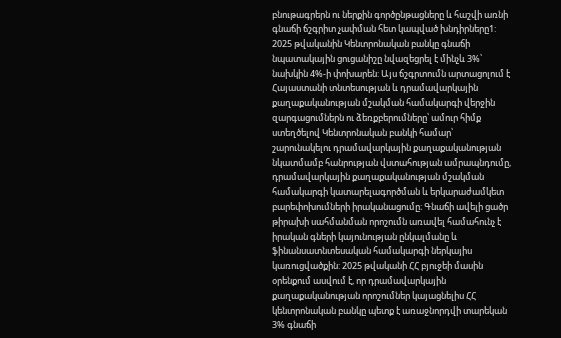բնութագրերն ու ներքին գործընթացները և հաշվի առնի գնաճի ճշգրիտ չափման հետ կապված խնդիրները1:
2025 թվականին Կենտրոնական բանկը գնաճի նպատակային ցուցանիշը նվազեցրել է մինչև 3%՝ նախկին 4%-ի փոխարեն: Այս ճշգրտումն արտացոլում է Հայաստանի տնտեսության և դրամավարկային քաղաքականության մշակման համակարգի վերջին զարգացումներն ու ձեռքբերումները՝ ամուր հիմք ստեղծելով Կենտրոնական բանկի համար՝ շարունակելու դրամավարկային քաղաքականության նկատմամբ հանրության վստահության ամրապնդումը, դրամավարկային քաղաքականության մշակման համակարգի կատարելագործման և երկարաժամկետ բարեփոխումների իրականացումը։ Գնաճի ավելի ցածր թիրախի սահմանման որոշումն առավել համահունչ է իրական գների կայունության ընկալմանը և ֆինանսատնտեսական համակարգի ներկայիս կառուցվածքին: 2025 թվականի ՀՀ բյուջեի մասին օրենքում ասվում է, որ դրամավարկային քաղաքականության որոշումներ կայացնելիս ՀՀ կենտրոնական բանկը պետք է առաջնորդվի տարեկան 3% գնաճի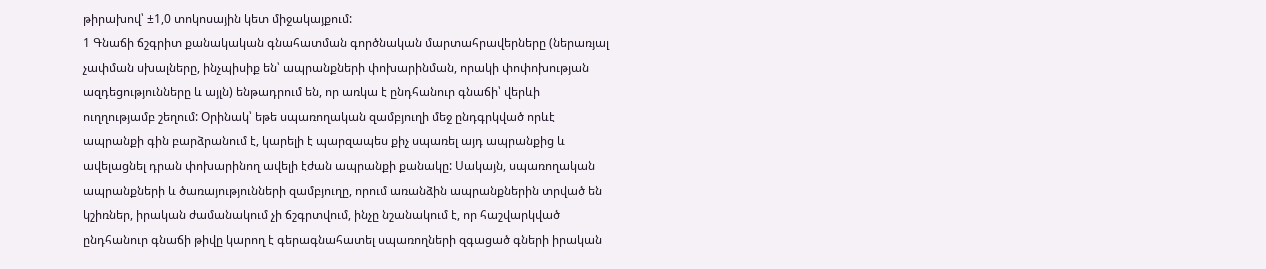թիրախով՝ ±1,0 տոկոսային կետ միջակայքում:
1 Գնաճի ճշգրիտ քանակական գնահատման գործնական մարտահրավերները (ներառյալ չափման սխալները, ինչպիսիք են՝ ապրանքների փոխարինման, որակի փոփոխության ազդեցությունները և այլն) ենթադրում են, որ առկա է ընդհանուր գնաճի՝ վերևի ուղղությամբ շեղում: Օրինակ՝ եթե սպառողական զամբյուղի մեջ ընդգրկված որևէ ապրանքի գին բարձրանում է, կարելի է պարզապես քիչ սպառել այդ ապրանքից և ավելացնել դրան փոխարինող ավելի էժան ապրանքի քանակը: Սակայն, սպառողական ապրանքների և ծառայությունների զամբյուղը, որում առանձին ապրանքներին տրված են կշիռներ, իրական ժամանակում չի ճշգրտվում, ինչը նշանակում է, որ հաշվարկված ընդհանուր գնաճի թիվը կարող է գերագնահատել սպառողների զգացած գների իրական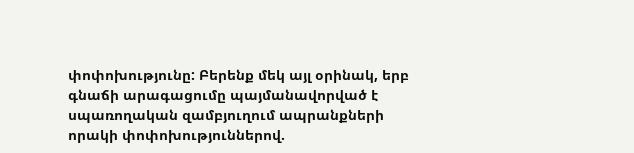փոփոխությունը: Բերենք մեկ այլ օրինակ, երբ գնաճի արագացումը պայմանավորված է սպառողական զամբյուղում ապրանքների որակի փոփոխություններով.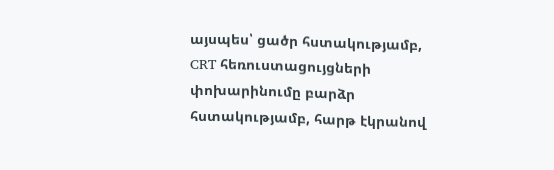այսպես՝ ցածր հստակությամբ, CRT հեռուստացույցների փոխարինումը բարձր հստակությամբ, հարթ էկրանով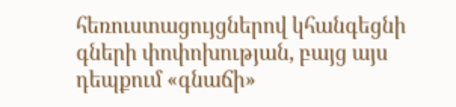հեռուստացույցներով կհանգեցնի գների փոփոխության, բայց այս դեպքում «գնաճի»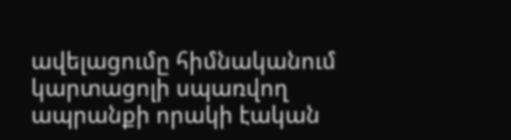ավելացումը հիմնականում կարտացոլի սպառվող ապրանքի որակի էական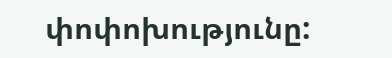փոփոխությունը: